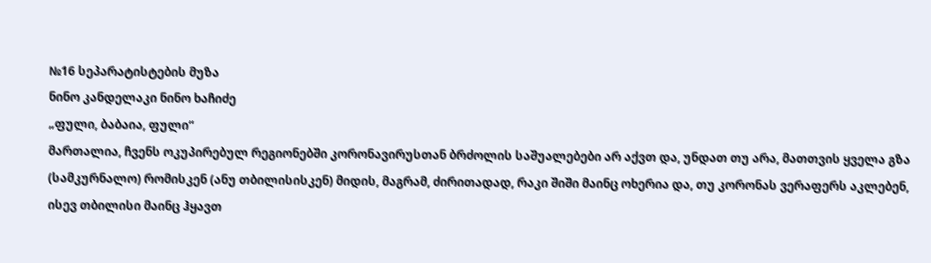№16 სეპარატისტების მუზა
ნინო კანდელაკი ნინო ხაჩიძე
„ფული, ბაბაია, ფული“
მართალია, ჩვენს ოკუპირებულ რეგიონებში კორონავირუსთან ბრძოლის საშუალებები არ აქვთ და, უნდათ თუ არა, მათთვის ყველა გზა (სამკურნალო) რომისკენ (ანუ თბილისისკენ) მიდის, მაგრამ, ძირითადად, რაკი შიში მაინც ოხერია და, თუ კორონას ვერაფერს აკლებენ, ისევ თბილისი მაინც ჰყავთ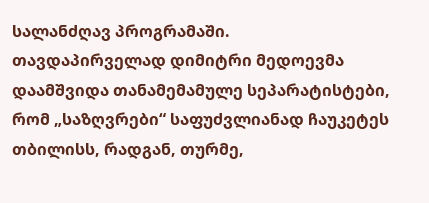სალანძღავ პროგრამაში.
თავდაპირველად დიმიტრი მედოევმა დაამშვიდა თანამემამულე სეპარატისტები, რომ „საზღვრები“ საფუძვლიანად ჩაუკეტეს თბილისს, რადგან, თურმე,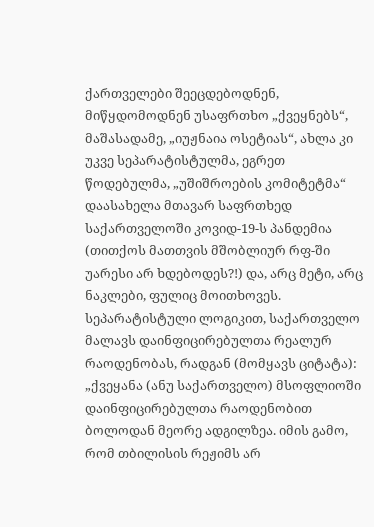ქართველები შეეცდებოდნენ, მიწყდომოდნენ უსაფრთხო „ქვეყნებს“, მაშასადამე, „იუჟნაია ოსეტიას“, ახლა კი უკვე სეპარატისტულმა, ეგრეთ წოდებულმა, „უშიშროების კომიტეტმა“ დაასახელა მთავარ საფრთხედ საქართველოში კოვიდ-19-ს პანდემია (თითქოს მათთვის მშობლიურ რფ-ში უარესი არ ხდებოდეს?!) და, არც მეტი, არც ნაკლები, ფულიც მოითხოვეს.
სეპარატისტული ლოგიკით, საქართველო მალავს დაინფიცირებულთა რეალურ რაოდენობას, რადგან (მომყავს ციტატა): „ქვეყანა (ანუ საქართველო) მსოფლიოში დაინფიცირებულთა რაოდენობით ბოლოდან მეორე ადგილზეა. იმის გამო, რომ თბილისის რეჟიმს არ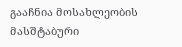გააჩნია მოსახლეობის მასშტაბური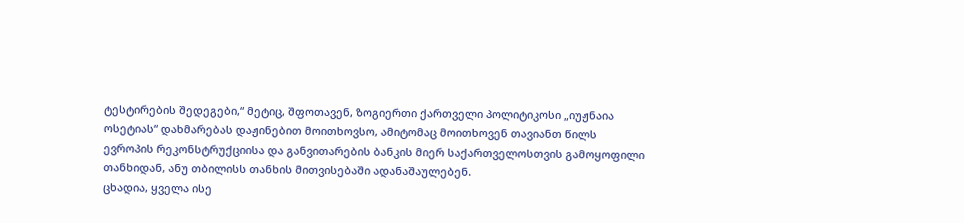ტესტირების შედეგები,“ მეტიც, შფოთავენ, ზოგიერთი ქართველი პოლიტიკოსი „იუჟნაია ოსეტიას“ დახმარებას დაჟინებით მოითხოვსო, ამიტომაც მოითხოვენ თავიანთ წილს ევროპის რეკონსტრუქციისა და განვითარების ბანკის მიერ საქართველოსთვის გამოყოფილი თანხიდან, ანუ თბილისს თანხის მითვისებაში ადანაშაულებენ.
ცხადია, ყველა ისე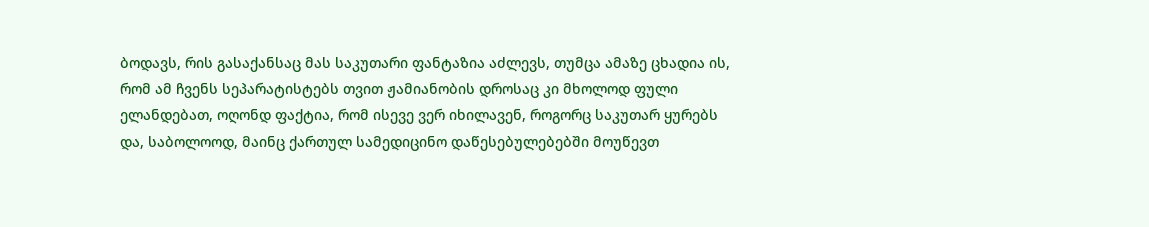ბოდავს, რის გასაქანსაც მას საკუთარი ფანტაზია აძლევს, თუმცა ამაზე ცხადია ის, რომ ამ ჩვენს სეპარატისტებს თვით ჟამიანობის დროსაც კი მხოლოდ ფული ელანდებათ, ოღონდ ფაქტია, რომ ისევე ვერ იხილავენ, როგორც საკუთარ ყურებს და, საბოლოოდ, მაინც ქართულ სამედიცინო დაწესებულებებში მოუწევთ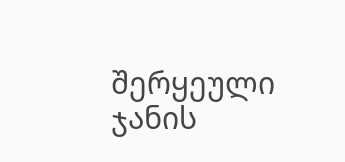შერყეული ჯანის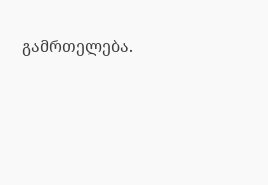გამრთელება.